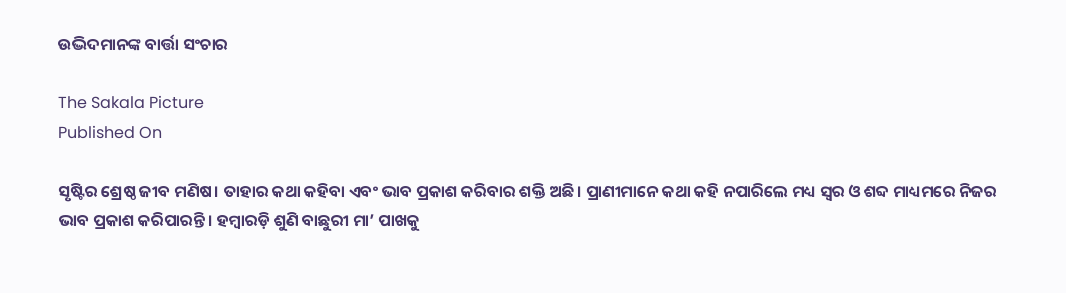ଉଦ୍ଭିଦମାନଙ୍କ ବାର୍ତ୍ତା ସଂଚାର

The Sakala Picture
Published On

ସୃଷ୍ଟିର ଶ୍ରେଷ୍ଠ ଜୀବ ମଣିଷ। ତାହାର କଥା କହିବା ଏବଂ ଭାବ ପ୍ରକାଶ କରିବାର ଶକ୍ତି ଅଛି। ପ୍ରାଣୀମାନେ କଥା କହି ନପାରିଲେ ମଧ୍ୟ ସ୍ୱର ଓ ଶବ୍ଦ ମାଧ୍ୟମରେ ନିଜର ଭାବ ପ୍ରକାଶ କରିପାରନ୍ତି। ହମ୍ୱାରଡ଼ି ଶୁଣି ବାଛୁରୀ ମା’ ପାଖକୁ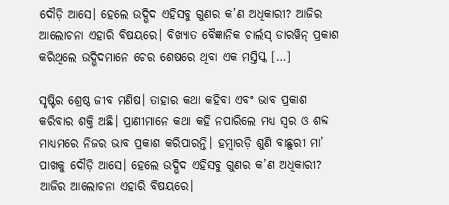ଦୌଡ଼ି ଆସେ। ହେଲେ ଉଦ୍ଭିଦ ଏହିସବୁ ଗୁଣର କ’ଣ ଅଧିକାରୀ? ଆଜିର ଆଲୋଚନା ଏହାରି ବିଷୟରେ। ବିଖ୍ୟାତ ବୈଜ୍ଞାନିକ ଚାର୍ଲସ୍‌‌ ଡାରୱିନ୍‌‌ ପ୍ରକାଶ କରିଥିଲେ ଉଦ୍ଭିଦମାନେ ଚେର ଶେଷରେ ଥିବା ଏକ ମସ୍ତିସ୍କ […]

ସୃଷ୍ଟିର ଶ୍ରେଷ୍ଠ ଜୀବ ମଣିଷ। ତାହାର କଥା କହିବା ଏବଂ ଭାବ ପ୍ରକାଶ କରିବାର ଶକ୍ତି ଅଛି। ପ୍ରାଣୀମାନେ କଥା କହି ନପାରିଲେ ମଧ୍ୟ ସ୍ୱର ଓ ଶବ୍ଦ ମାଧ୍ୟମରେ ନିଜର ଭାବ ପ୍ରକାଶ କରିପାରନ୍ତି। ହମ୍ୱାରଡ଼ି ଶୁଣି ବାଛୁରୀ ମା’ ପାଖକୁ ଦୌଡ଼ି ଆସେ। ହେଲେ ଉଦ୍ଭିଦ ଏହିସବୁ ଗୁଣର କ’ଣ ଅଧିକାରୀ? ଆଜିର ଆଲୋଚନା ଏହାରି ବିଷୟରେ।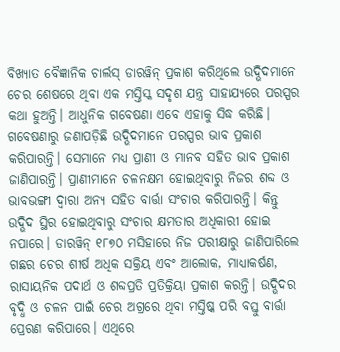ବିଖ୍ୟାତ ବୈଜ୍ଞାନିକ ଚାର୍ଲସ୍‌‌ ଡାରୱିନ୍‌‌ ପ୍ରକାଶ କରିଥିଲେ ଉଦ୍ଭିଦମାନେ ଚେର ଶେଷରେ ଥିବା ଏକ ମସ୍ତିସ୍କ ସଦୃଶ ଯନ୍ତ୍ର ସାହାଯ୍ୟରେ ପରସ୍ପର କଥା ହୁଅନ୍ତି। ଆଧୁନିକ ଗବେଷଣା ଏବେ ଏହାକୁ ସିଦ୍ଧ କରିଛି। ଗବେଷଣାରୁ ଜଣାପଡ଼ିଛି ଉଦ୍ଭିଦମାନେ ପରସ୍ପର ଭାବ ପ୍ରକାଶ କରିପାରନ୍ତି। ସେମାନେ ମଧ୍ୟ ପ୍ରାଣୀ ଓ ମାନବ ସହିତ ଭାବ ପ୍ରକାଶ ଜାଣିପାରନ୍ତି। ପ୍ରାଣୀମାନେ ଚଳନକ୍ଷମ ହୋଇଥିବାରୁ ନିଜର ଶବ୍ଦ ଓ ଭାବଭଙ୍ଗୀ ଦ୍ୱାରା ଅନ୍ୟ ସହିତ ବାର୍ତ୍ତା ସଂଚାର କରିପାରନ୍ତି। କିନ୍ତୁ ଉଦ୍ଭିଦ ସ୍ଥିର ହୋଇଥିବାରୁ ସଂଚାର କ୍ଷମତାର ଅଧିକାରୀ ହୋଇ ନପାରେ। ଡାରୱିନ୍‌‌ ୧୮୭୦ ମସିହାରେ ନିଜ ପରୀକ୍ଷାରୁ ଜାଣିପାରିଲେ ଗଛର ଚେର ଶୀର୍ଷ ଅଧିକ ସକ୍ରିୟ ଏବଂ ଆଲୋକ, ମାଧ୍ୟାକର୍ଷଣ, ରାସାୟନିକ ପଦାର୍ଥ ଓ ଶବ୍ଦପ୍ରତି ପ୍ରତିକ୍ରିୟା ପ୍ରକାଶ କରନ୍ତି। ଉଦ୍ଭିଦର ବୃଦ୍ଧି ଓ ଚଳନ ପାଇଁ ଚେର ଅଗ୍ରରେ ଥିବା ମସ୍ତିଷ୍କ ପରି ବସ୍ତୁ ବାର୍ତ୍ତା ପ୍ରେରଣ କରିପାରେ। ଏଥିରେ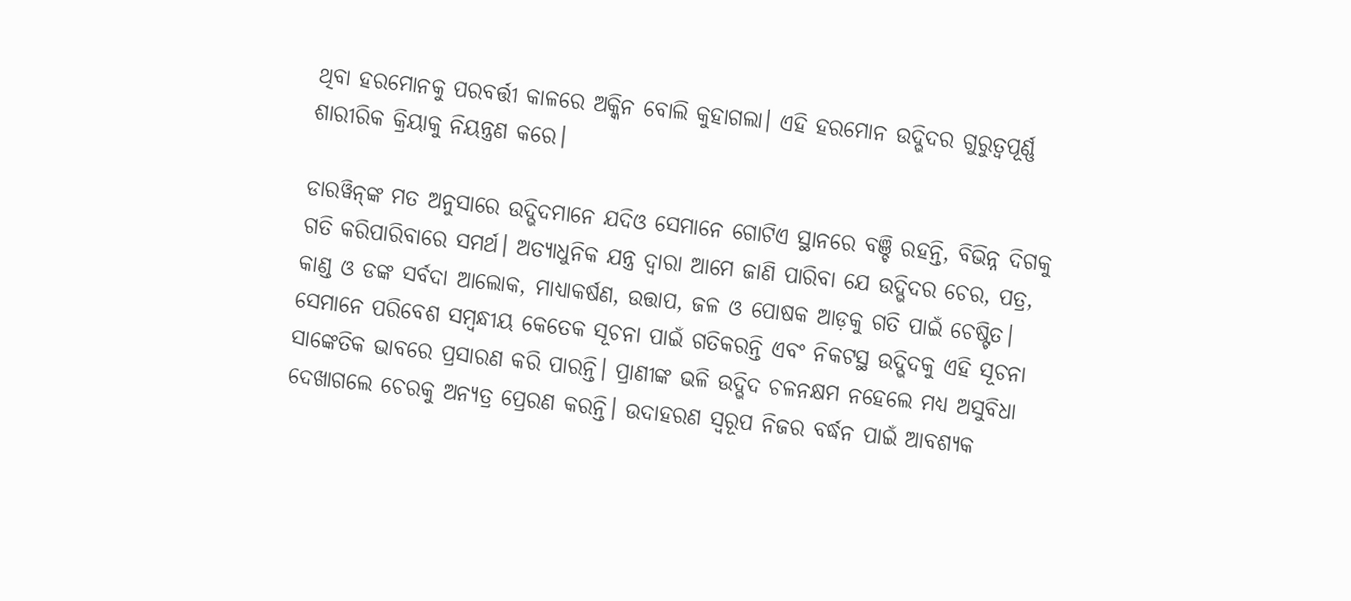ଥିବା ହରମୋନକୁ ପରବର୍ତ୍ତୀ କାଳରେ ଅକ୍କିନ ବୋଲି କୁହାଗଲା। ଏହି ହରମୋନ ଉଦ୍ଭିଦର ଗୁରୁତ୍ୱପୂର୍ଣ୍ଣ ଶାରୀରିକ କ୍ରିୟାକୁ ନିୟନ୍ତ୍ରଣ କରେ।

ଡାରୱିନ୍‌‌ଙ୍କ ମତ ଅନୁସାରେ ଉଦ୍ଭିଦମାନେ ଯଦିଓ ସେମାନେ ଗୋଟିଏ ସ୍ଥାନରେ ବଞ୍ଚି ରହନ୍ତି, ବିଭିନ୍ନ ଦିଗକୁ ଗତି କରିପାରିବାରେ ସମର୍ଥ। ଅତ୍ୟାଧୁନିକ ଯନ୍ତ୍ର ଦ୍ୱାରା ଆମେ ଜାଣି ପାରିବା ଯେ ଉଦ୍ଭିଦର ଚେର, ପତ୍ର, କାଣ୍ଡ ଓ ଡଙ୍କ ସର୍ବଦା ଆଲୋକ, ମାଧ୍ୟାକର୍ଷଣ, ଉତ୍ତାପ, ଜଳ ଓ ପୋଷକ ଆଡ଼କୁ ଗତି ପାଇଁ ଚେଷ୍ଟିତ। ସେମାନେ ପରିବେଶ ସମ୍ୱନ୍ଧୀୟ କେତେକ ସୂଚନା ପାଇଁ ଗତିକରନ୍ତି ଏବଂ ନିକଟସ୍ଥ ଉଦ୍ଭିଦକୁ ଏହି ସୂଚନା ସାଙ୍କେତିକ ଭାବରେ ପ୍ରସାରଣ କରି ପାରନ୍ତି। ପ୍ରାଣୀଙ୍କ ଭଳି ଉଦ୍ଭିଦ ଚଳନକ୍ଷମ ନହେଲେ ମଧ୍ୟ ଅସୁବିଧା ଦେଖାଗଲେ ଚେରକୁ ଅନ୍ୟତ୍ର ପ୍ରେରଣ କରନ୍ତି। ଉଦାହରଣ ସ୍ୱରୂପ ନିଜର ବର୍ଦ୍ଧନ ପାଇଁ ଆବଶ୍ୟକ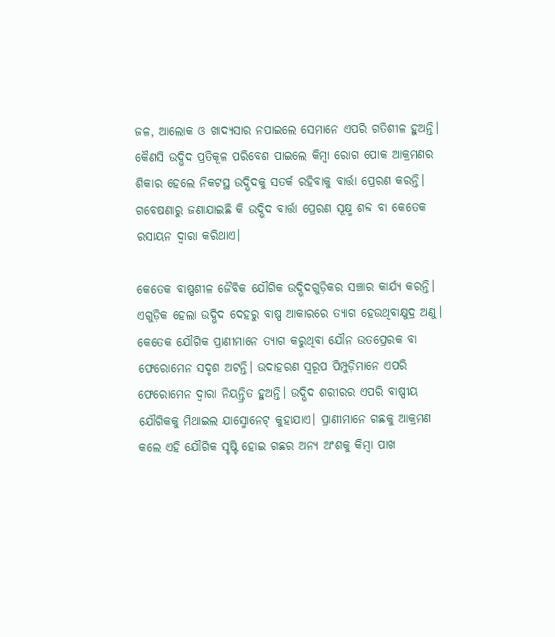ଜଳ, ଆଲୋକ ଓ ଖାଦ୍ୟସାର ନପାଇଲେ ସେମାନେ ଏପରି ଗତିଶୀଳ ହୁଅନ୍ତି। କୈଣସି ଉଦ୍ଭିଦ ପ୍ରତିକୂଳ ପରିବେଶ ପାଇଲେ କିମ୍ୱା ରୋଗ ପୋକ ଆକ୍ରମଣର ଶିକାର ହେଲେ ନିକଟସ୍ଥ ଉଦ୍ଭିଦକୁ ସତର୍କ ରହିବାକୁ ବାର୍ତ୍ତା ପ୍ରେରଣ କରନ୍ତି। ଗବେଷଣାରୁ ଜଣାଯାଇଛି କି ଉଦ୍ଭିଦ ବାର୍ତ୍ତା ପ୍ରେରଣ ସୂକ୍ଷ୍ମ ଶବ୍ଦ ବା କେତେକ ରସାୟନ ଦ୍ୱାରା କରିଥାଏ।

କେତେକ ବାଷ୍ପଶୀଳ ଜୈବିକ ଯୌଗିକ ଉଦ୍ଭିଦଗୁଡ଼ିକର ସଞ୍ଚାର କାର୍ଯ୍ୟ କରନ୍ତି। ଏଗୁଡ଼ିକ ହେଲା ଉଦ୍ଭିଦ ଦେହରୁ ବାଷ୍ପ ଆକାରରେ ତ୍ୟାଗ ହେଉଥିବାକ୍ଷୁଦ୍ର ଅଣୁ। କେତେକ ଯୌଗିକ ପ୍ରାଣୀମାନେ ତ୍ୟାଗ କରୁଥିବା ଯୌନ ଉତପ୍ରେରକ ବା ଫେରୋମେନ ସଦୃଶ ଅଟନ୍ତି। ଉଦାହରଣ ସ୍ୱରୂପ ପିମ୍ପୁଡ଼ିମାନେ ଏପରି ଫେରୋମେନ ଦ୍ୱାରା ନିୟନ୍ତ୍ରିତ ହୁଅନ୍ତି। ଉଦ୍ଭିଦ ଶରୀରର ଏପରି ବାଷ୍ପୀୟ ଯୌଗିକକୁ ମିଥାଇଲ ଯାସ୍ମୋନେଟ୍‌‌ କୁହାଯାଏ। ପ୍ରାଣୀମାନେ ଗଛକୁ ଆକ୍ରମଣ କଲେ ଏହି ଯୌଗିକ ସୃଷ୍ଟି ହୋଇ ଗଛର ଅନ୍ୟ ଅଂଶକୁ କିମ୍ୱା ପାଖ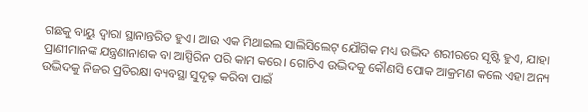ଗଛକୁ ବାୟୁ ଦ୍ୱାରା ସ୍ଥାନାନ୍ତରିତ ହୁଏ। ଆଉ ଏକ ମିଥାଇଲ ସାଲିସିଲେଟ୍‌‌ ଯୌଗିକ ମଧ୍ୟ ଉଦ୍ଭିଦ ଶରୀରରେ ସୃଷ୍ଟି ହୁଏ, ଯାହା ପ୍ରାଣୀମାନଙ୍କ ଯନ୍ତ୍ରଣାନାଶକ ବା ଆସ୍ପିରିନ ପରି କାମ କରେ। ଗୋଟିଏ ଉଦ୍ଭିଦକୁ କୌଣସି ପୋକ ଆକ୍ରମଣ କଲେ ଏହା ଅନ୍ୟ ଉଦ୍ଭିଦକୁ ନିଜର ପ୍ରତିରକ୍ଷା ବ୍ୟବସ୍ଥା ସୁଦୃଢ଼ କରିବା ପାଇଁ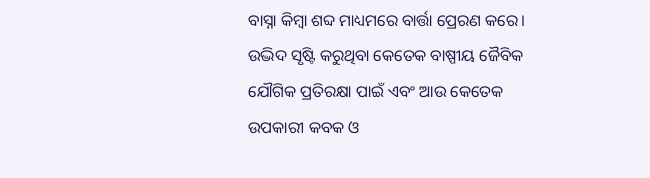ବାସ୍ନା କିମ୍ୱା ଶବ୍ଦ ମାଧ୍ୟମରେ ବାର୍ତ୍ତା ପ୍ରେରଣ କରେ। ଉଦ୍ଭିଦ ସୃଷ୍ଟି କରୁଥିବା କେତେକ ବାଷ୍ପୀୟ ଜୈବିକ ଯୌଗିକ ପ୍ରତିରକ୍ଷା ପାଇଁ ଏବଂ ଆଉ କେତେକ ଉପକାରୀ କବକ ଓ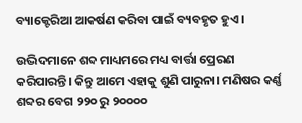ବ୍ୟାକ୍ଟେରିଆ ଆକର୍ଷଣ କରିବା ପାଇଁ ବ୍ୟବହୃତ ହୁଏ।

ଉଦ୍ଭିଦମାନେ ଶବ୍ଦ ମାଧ୍ୟମରେ ମଧ୍ୟ ବାର୍ତ୍ତା ପ୍ରେରଣ କରିପାରନ୍ତି। କିନ୍ତୁ ଆମେ ଏହାକୁ ଶୁଣି ପାରୁନା। ମଣିଷର କର୍ଣ୍ଣ ଶବ୍ଦର ବେଗ ୨୨୦ ରୁ ୨୦୦୦୦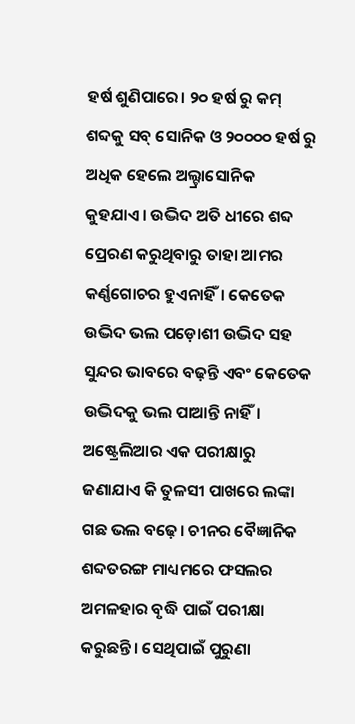ହର୍ଷ ଶୁଣିପାରେ। ୨୦ ହର୍ଷ ରୁ କମ୍‌‌ ଶବ୍ଦକୁ ସବ୍‌‌ ସୋନିକ ଓ ୨୦୦୦୦ ହର୍ଷ ରୁ ଅଧିକ ହେଲେ ଅଲ୍ଟ୍ରାସୋନିକ କୁହଯାଏ। ଉଦ୍ଭିଦ ଅତି ଧୀରେ ଶବ୍ଦ ପ୍ରେରଣ କରୁଥିବାରୁ ତାହା ଆମର କର୍ଣ୍ଣଗୋଚର ହୁଏନାହିଁ। କେତେକ ଉଦ୍ଭିଦ ଭଲ ପଡ଼ୋଶୀ ଉଦ୍ଭିଦ ସହ ସୁନ୍ଦର ଭାବରେ ବଢ଼ନ୍ତି ଏବଂ କେତେକ ଉଦ୍ଭିଦକୁ ଭଲ ପାଆନ୍ତି ନାହିଁ। ଅଷ୍ଟ୍ରେଲିଆର ଏକ ପରୀକ୍ଷାରୁ ଜଣାଯାଏ କି ତୁଳସୀ ପାଖରେ ଲଙ୍କା ଗଛ ଭଲ ବଢ଼େ। ଚୀନର ବୈଜ୍ଞାନିକ ଶବ୍ଦତରଙ୍ଗ ମାଧ୍ୟମରେ ଫସଲର ଅମଳହାର ବୃଦ୍ଧି ପାଇଁ ପରୀକ୍ଷା କରୁଛନ୍ତି। ସେଥିପାଇଁ ପୁରୁଣା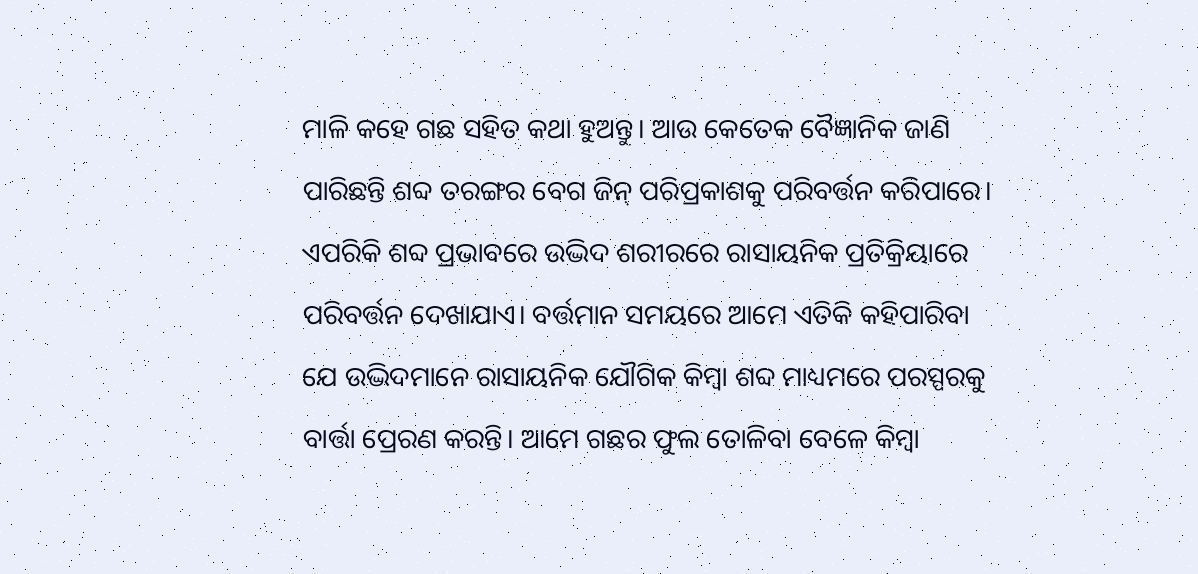ମାଳି କହେ ଗଛ ସହିତ କଥା ହୁଅନ୍ତୁ। ଆଉ କେତେକ ବୈଜ୍ଞାନିକ ଜାଣି ପାରିଛନ୍ତି ଶବ୍ଦ ତରଙ୍ଗର ବେଗ ଜିନ୍‌‌ ପରିପ୍ରକାଶକୁ ପରିବର୍ତ୍ତନ କରିପାରେ। ଏପରିକି ଶବ୍ଦ ପ୍ରଭାବରେ ଉଦ୍ଭିଦ ଶରୀରରେ ରାସାୟନିକ ପ୍ରତିକ୍ରିୟାରେ ପରିବର୍ତ୍ତନ ଦେଖାଯାଏ। ବର୍ତ୍ତମାନ ସମୟରେ ଆମେ ଏତିକି କହିପାରିବା ଯେ ଉଦ୍ଭିଦମାନେ ରାସାୟନିକ ଯୌଗିକ କିମ୍ୱା ଶବ୍ଦ ମାଧ୍ୟମରେ ପରସ୍ପରକୁ ବାର୍ତ୍ତା ପ୍ରେରଣ କରନ୍ତି। ଆମେ ଗଛର ଫୁଲ ତୋଳିବା ବେଳେ କିମ୍ୱା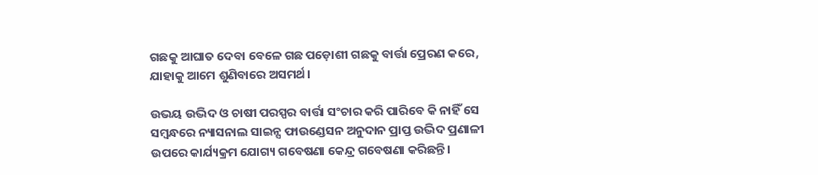ଗଛକୁ ଆଘାତ ଦେବା ବେଳେ ଗଛ ପଡ଼ୋଶୀ ଗଛକୁ ବାର୍ତ୍ତା ପ୍ରେରଣ କରେ, ଯାହାକୁ ଆମେ ଶୁଣିବାରେ ଅସମର୍ଥ।

ଉଭୟ ଉଦ୍ଭିଦ ଓ ଚାଷୀ ପରସ୍ପର ବାର୍ତ୍ତା ସଂଚାର କରି ପାରିବେ କି ନାହିଁ ସେ ସମ୍ବନ୍ଧରେ ନ୍ୟାସନାଲ ସାଇନ୍ସ ଫାଉଣ୍ଡେସନ ଅନୁଦାନ ପ୍ରାପ୍ତ ଉଦ୍ଭିଦ ପ୍ରଣାଳୀ ଉପରେ କାର୍ଯ୍ୟକ୍ରମ ଯୋଗ୍ୟ ଗବେଷଣା କେନ୍ଦ୍ର ଗବେଷଣା କରିଛନ୍ତି।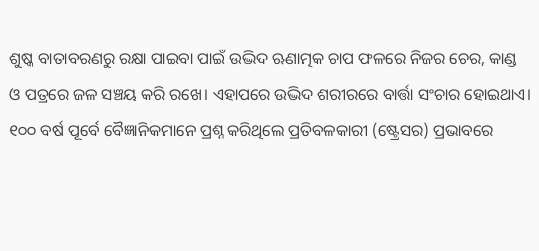ଶୁଷ୍କ ବାତାବରଣରୁ ରକ୍ଷା ପାଇବା ପାଇଁ ଉଦ୍ଭିଦ ଋଣାତ୍ମକ ଚାପ ଫଳରେ ନିଜର ଚେର, କାଣ୍ଡ ଓ ପତ୍ରରେ ଜଳ ସଞ୍ଚୟ କରି ରଖେ। ଏହାପରେ ଉଦ୍ଭିଦ ଶରୀରରେ ବାର୍ତ୍ତା ସଂଚାର ହୋଇଥାଏ। ୧୦୦ ବର୍ଷ ପୂର୍ବେ ବୈଜ୍ଞାନିକମାନେ ପ୍ରଶ୍ନ କରିଥିଲେ ପ୍ରତିବଳକାରୀ (ଷ୍ଟ୍ରେସର) ପ୍ରଭାବରେ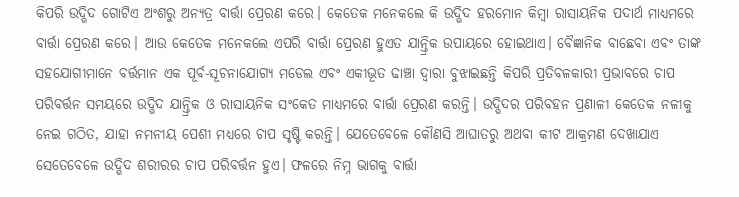କିପରି ଉଦ୍ଭିଦ ଗୋଟିଏ ଅଂଶରୁ ଅନ୍ୟତ୍ର ବାର୍ତ୍ତା ପ୍ରେରଣ କରେ। କେତେକ ମନେକଲେ କି ଉଦ୍ଭିଦ ହରମୋନ କିମ୍ୱା ରାସାୟନିକ ପଦାର୍ଥ ମାଧ୍ୟମରେ ବାର୍ତ୍ତା ପ୍ରେରଣ କରେ। ଆଉ କେତେକ ମନେକଲେ ଏପରି ବାର୍ତ୍ତା ପ୍ରେରଣ ହୁଏତ ଯାନ୍ତ୍ରିକ ଉପାୟରେ ହୋଇଥାଏ। ବୈଜ୍ଞାନିକ ବାଛେବା ଏବଂ ତାଙ୍କ ସହଯୋଗୀମାନେ ବର୍ତ୍ତମାନ ଏକ ପୂର୍ବ-ସୂଚନାଯୋଗ୍ୟ ମଡେଲ ଏବଂ ଏକୀଭୂତ ଢାଞ୍ଚା ଦ୍ୱାରା ବୁଝାଇଛନ୍ତି କିପରି ପ୍ରତିବଳକାରୀ ପ୍ରଭାବରେ ଚାପ ପରିବର୍ତ୍ତନ ସମୟରେ ଉଦ୍ଭିଦ ଯାନ୍ତ୍ରିକ ଓ ରାସାୟନିକ ସଂକେତ ମାଧ୍ୟମରେ ବାର୍ତ୍ତା ପ୍ରେରଣ କରନ୍ତି। ଉଦ୍ଭିଦର ପରିବହନ ପ୍ରଣାଳୀ କେତେକ ନଳୀକୁ ନେଇ ଗଠିତ, ଯାହା ନମନୀୟ ପେଶୀ ମଧ୍ୟରେ ଚାପ ସୃଷ୍ଟି କରନ୍ତି। ଯେତେବେଳେ କୌଣସି ଆଘାତରୁ ଅଥବା କୀଟ ଆକ୍ରମଣ ଦେଖାଯାଏ ସେତେବେଳେ ଉଦ୍ଭିଦ ଶରୀରର ଚାପ ପରିବର୍ତ୍ତନ ହୁଏ। ଫଳରେ ନିମ୍ନ ଭାଗକୁ ବାର୍ତ୍ତା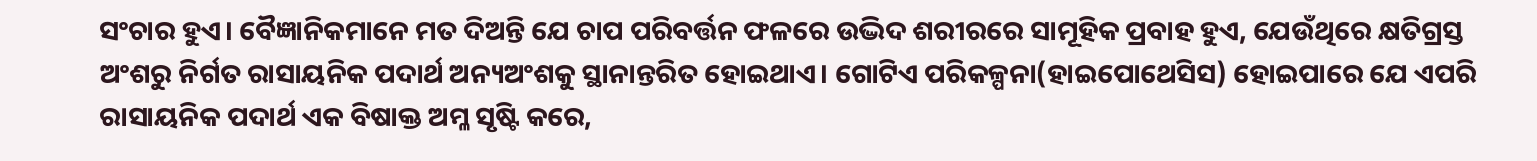ସଂଚାର ହୁଏ। ବୈଜ୍ଞାନିକମାନେ ମତ ଦିଅନ୍ତି ଯେ ଚାପ ପରିବର୍ତ୍ତନ ଫଳରେ ଉଦ୍ଭିଦ ଶରୀରରେ ସାମୂହିକ ପ୍ରବାହ ହୁଏ, ଯେଉଁଥିରେ କ୍ଷତିଗ୍ରସ୍ତ ଅଂଶରୁ ନିର୍ଗତ ରାସାୟନିକ ପଦାର୍ଥ ଅନ୍ୟଅଂଶକୁ ସ୍ଥାନାନ୍ତରିତ ହୋଇଥାଏ। ଗୋଟିଏ ପରିକଳ୍ପନା(ହାଇପୋଥେସିସ) ହୋଇପାରେ ଯେ ଏପରି ରାସାୟନିକ ପଦାର୍ଥ ଏକ ବିଷାକ୍ତ ଅମ୍ଳ ସୃଷ୍ଟି କରେ,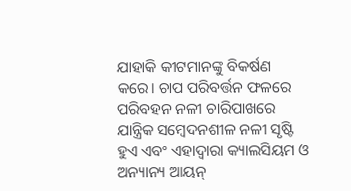ଯାହାକି କୀଟମାନଙ୍କୁ ବିକର୍ଷଣ କରେ। ଚାପ ପରିବର୍ତ୍ତନ ଫଳରେ ପରିବହନ ନଳୀ ଚାରିପାଖରେ ଯାନ୍ତ୍ରିକ ସମ୍ୱେଦନଶୀଳ ନଳୀ ସୃଷ୍ଟି ହୁଏ ଏବଂ ଏହାଦ୍ୱାରା କ୍ୟାଲସିୟମ ଓ ଅନ୍ୟାନ୍ୟ ଆୟନ୍‌‌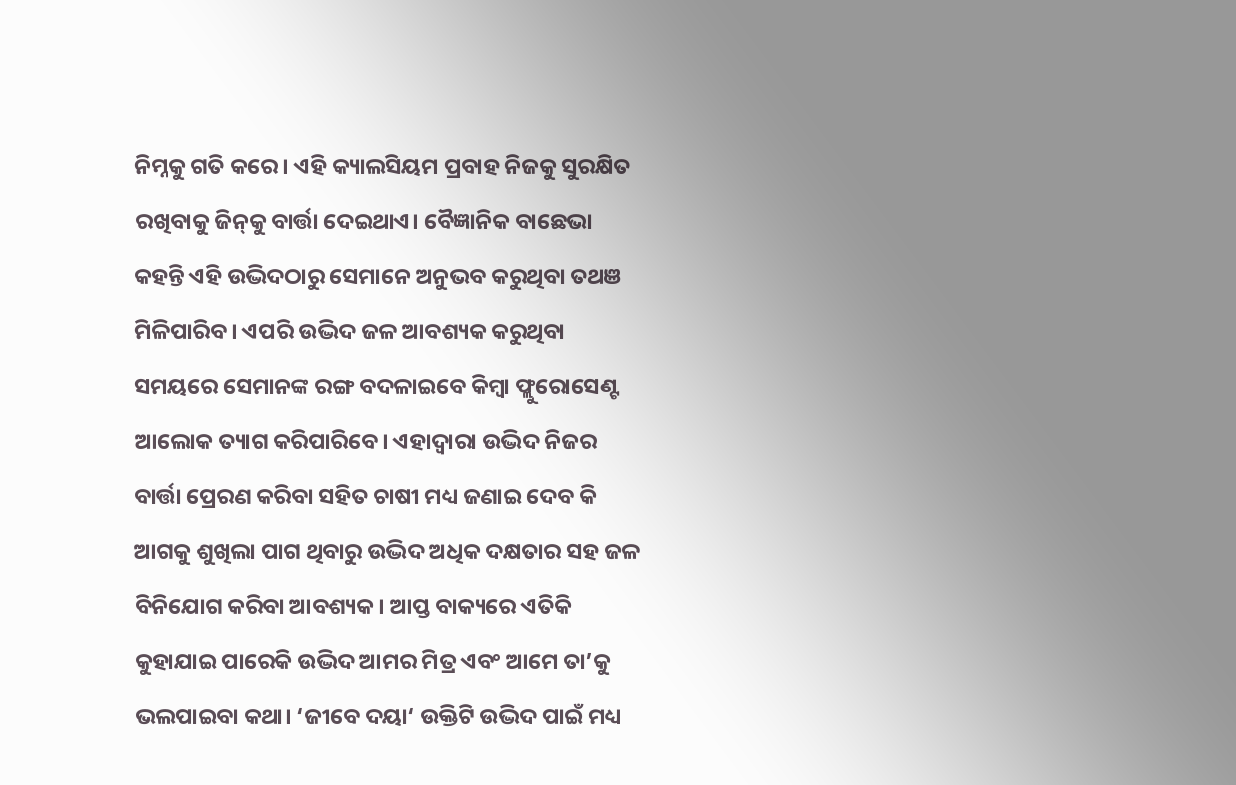ନିମ୍ନକୁ ଗତି କରେ। ଏହି କ୍ୟାଲସିୟମ ପ୍ରବାହ ନିଜକୁ ସୁରକ୍ଷିତ ରଖିବାକୁ ଜିନ୍‌‌କୁ ବାର୍ତ୍ତା ଦେଇଥାଏ। ବୈଜ୍ଞାନିକ ବାଛେଭା କହନ୍ତି ଏହି ଉଦ୍ଭିଦଠାରୁ ସେମାନେ ଅନୁଭବ କରୁଥିବା ତଥଞ ମିଳିପାରିବ। ଏପରି ଉଦ୍ଭିଦ ଜଳ ଆବଶ୍ୟକ କରୁଥିବା ସମୟରେ ସେମାନଙ୍କ ରଙ୍ଗ ବଦଳାଇବେ କିମ୍ୱା ଫ୍ଲୁରୋସେଣ୍ଟ ଆଲୋକ ତ୍ୟାଗ କରିପାରିବେ। ଏହାଦ୍ୱାରା ଉଦ୍ଭିଦ ନିଜର ବାର୍ତ୍ତା ପ୍ରେରଣ କରିବା ସହିତ ଚାଷୀ ମଧ୍ୟ ଜଣାଇ ଦେବ କି ଆଗକୁ ଶୁଖିଲା ପାଗ ଥିବାରୁ ଉଦ୍ଭିଦ ଅଧିକ ଦକ୍ଷତାର ସହ ଜଳ ବିନିଯୋଗ କରିବା ଆବଶ୍ୟକ। ଆପ୍ତ ବାକ୍ୟରେ ଏତିକି କୁହାଯାଇ ପାରେକି ଉଦ୍ଭିଦ ଆମର ମିତ୍ର ଏବଂ ଆମେ ତା’କୁ ଭଲପାଇବା କଥା। ‘ଜୀବେ ଦୟା‘ ଉକ୍ତିଟି ଉଦ୍ଭିଦ ପାଇଁ ମଧ୍ୟ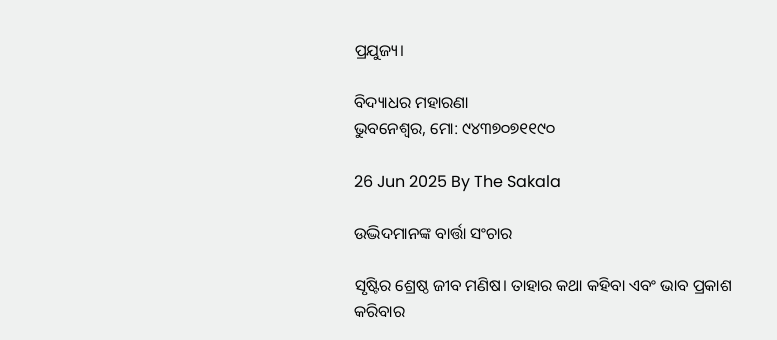ପ୍ରଯୁଜ୍ୟ।

ବିଦ୍ୟାଧର ମହାରଣା
ଭୁବନେଶ୍ୱର, ମୋ: ୯୪୩୭୦୭୧୧୯୦

26 Jun 2025 By The Sakala

ଉଦ୍ଭିଦମାନଙ୍କ ବାର୍ତ୍ତା ସଂଚାର

ସୃଷ୍ଟିର ଶ୍ରେଷ୍ଠ ଜୀବ ମଣିଷ। ତାହାର କଥା କହିବା ଏବଂ ଭାବ ପ୍ରକାଶ କରିବାର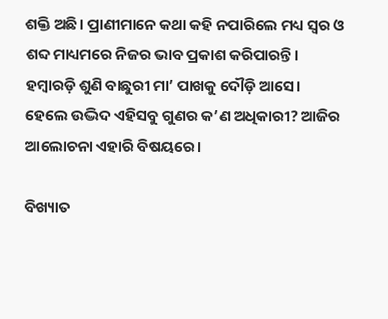ଶକ୍ତି ଅଛି। ପ୍ରାଣୀମାନେ କଥା କହି ନପାରିଲେ ମଧ୍ୟ ସ୍ୱର ଓ ଶବ୍ଦ ମାଧ୍ୟମରେ ନିଜର ଭାବ ପ୍ରକାଶ କରିପାରନ୍ତି। ହମ୍ୱାରଡ଼ି ଶୁଣି ବାଛୁରୀ ମା’ ପାଖକୁ ଦୌଡ଼ି ଆସେ। ହେଲେ ଉଦ୍ଭିଦ ଏହିସବୁ ଗୁଣର କ’ଣ ଅଧିକାରୀ? ଆଜିର ଆଲୋଚନା ଏହାରି ବିଷୟରେ।

ବିଖ୍ୟାତ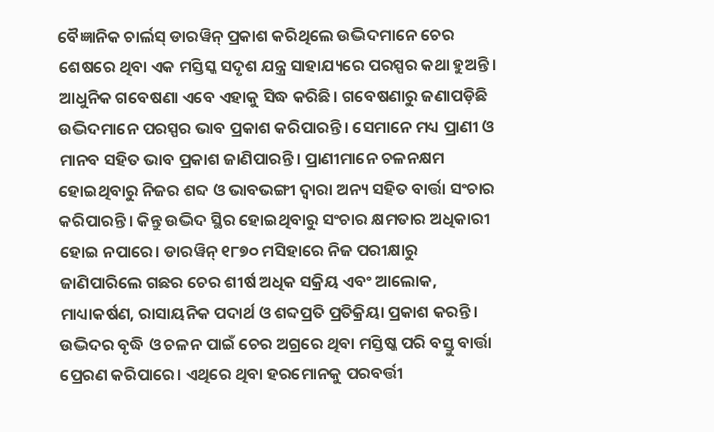ବୈଜ୍ଞାନିକ ଚାର୍ଲସ୍‌‌ ଡାରୱିନ୍‌‌ ପ୍ରକାଶ କରିଥିଲେ ଉଦ୍ଭିଦମାନେ ଚେର ଶେଷରେ ଥିବା ଏକ ମସ୍ତିସ୍କ ସଦୃଶ ଯନ୍ତ୍ର ସାହାଯ୍ୟରେ ପରସ୍ପର କଥା ହୁଅନ୍ତି। ଆଧୁନିକ ଗବେଷଣା ଏବେ ଏହାକୁ ସିଦ୍ଧ କରିଛି। ଗବେଷଣାରୁ ଜଣାପଡ଼ିଛି ଉଦ୍ଭିଦମାନେ ପରସ୍ପର ଭାବ ପ୍ରକାଶ କରିପାରନ୍ତି। ସେମାନେ ମଧ୍ୟ ପ୍ରାଣୀ ଓ ମାନବ ସହିତ ଭାବ ପ୍ରକାଶ ଜାଣିପାରନ୍ତି। ପ୍ରାଣୀମାନେ ଚଳନକ୍ଷମ ହୋଇଥିବାରୁ ନିଜର ଶବ୍ଦ ଓ ଭାବଭଙ୍ଗୀ ଦ୍ୱାରା ଅନ୍ୟ ସହିତ ବାର୍ତ୍ତା ସଂଚାର କରିପାରନ୍ତି। କିନ୍ତୁ ଉଦ୍ଭିଦ ସ୍ଥିର ହୋଇଥିବାରୁ ସଂଚାର କ୍ଷମତାର ଅଧିକାରୀ ହୋଇ ନପାରେ। ଡାରୱିନ୍‌‌ ୧୮୭୦ ମସିହାରେ ନିଜ ପରୀକ୍ଷାରୁ ଜାଣିପାରିଲେ ଗଛର ଚେର ଶୀର୍ଷ ଅଧିକ ସକ୍ରିୟ ଏବଂ ଆଲୋକ, ମାଧ୍ୟାକର୍ଷଣ, ରାସାୟନିକ ପଦାର୍ଥ ଓ ଶବ୍ଦପ୍ରତି ପ୍ରତିକ୍ରିୟା ପ୍ରକାଶ କରନ୍ତି। ଉଦ୍ଭିଦର ବୃଦ୍ଧି ଓ ଚଳନ ପାଇଁ ଚେର ଅଗ୍ରରେ ଥିବା ମସ୍ତିଷ୍କ ପରି ବସ୍ତୁ ବାର୍ତ୍ତା ପ୍ରେରଣ କରିପାରେ। ଏଥିରେ ଥିବା ହରମୋନକୁ ପରବର୍ତ୍ତୀ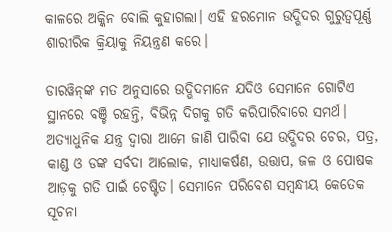କାଳରେ ଅକ୍କିନ ବୋଲି କୁହାଗଲା। ଏହି ହରମୋନ ଉଦ୍ଭିଦର ଗୁରୁତ୍ୱପୂର୍ଣ୍ଣ ଶାରୀରିକ କ୍ରିୟାକୁ ନିୟନ୍ତ୍ରଣ କରେ।

ଡାରୱିନ୍‌‌ଙ୍କ ମତ ଅନୁସାରେ ଉଦ୍ଭିଦମାନେ ଯଦିଓ ସେମାନେ ଗୋଟିଏ ସ୍ଥାନରେ ବଞ୍ଚି ରହନ୍ତି, ବିଭିନ୍ନ ଦିଗକୁ ଗତି କରିପାରିବାରେ ସମର୍ଥ। ଅତ୍ୟାଧୁନିକ ଯନ୍ତ୍ର ଦ୍ୱାରା ଆମେ ଜାଣି ପାରିବା ଯେ ଉଦ୍ଭିଦର ଚେର, ପତ୍ର, କାଣ୍ଡ ଓ ଡଙ୍କ ସର୍ବଦା ଆଲୋକ, ମାଧ୍ୟାକର୍ଷଣ, ଉତ୍ତାପ, ଜଳ ଓ ପୋଷକ ଆଡ଼କୁ ଗତି ପାଇଁ ଚେଷ୍ଟିତ। ସେମାନେ ପରିବେଶ ସମ୍ୱନ୍ଧୀୟ କେତେକ ସୂଚନା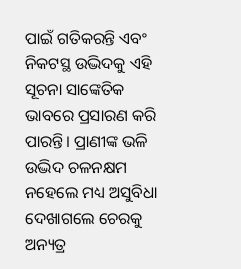ପାଇଁ ଗତିକରନ୍ତି ଏବଂ ନିକଟସ୍ଥ ଉଦ୍ଭିଦକୁ ଏହି ସୂଚନା ସାଙ୍କେତିକ ଭାବରେ ପ୍ରସାରଣ କରି ପାରନ୍ତି। ପ୍ରାଣୀଙ୍କ ଭଳି ଉଦ୍ଭିଦ ଚଳନକ୍ଷମ ନହେଲେ ମଧ୍ୟ ଅସୁବିଧା ଦେଖାଗଲେ ଚେରକୁ ଅନ୍ୟତ୍ର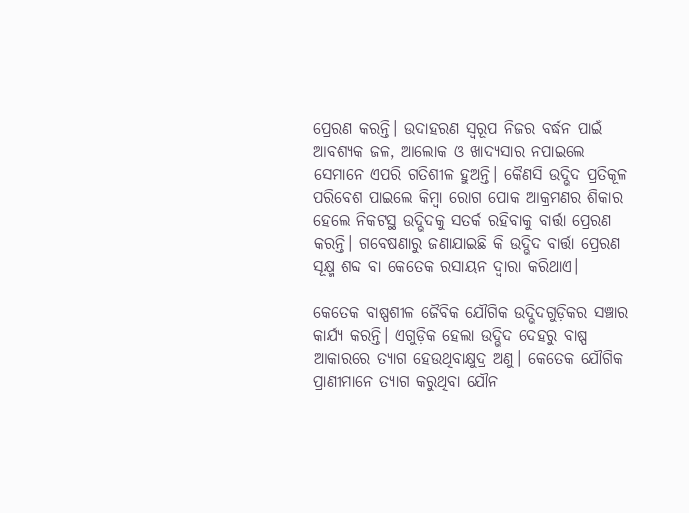ପ୍ରେରଣ କରନ୍ତି। ଉଦାହରଣ ସ୍ୱରୂପ ନିଜର ବର୍ଦ୍ଧନ ପାଇଁ ଆବଶ୍ୟକ ଜଳ, ଆଲୋକ ଓ ଖାଦ୍ୟସାର ନପାଇଲେ ସେମାନେ ଏପରି ଗତିଶୀଳ ହୁଅନ୍ତି। କୈଣସି ଉଦ୍ଭିଦ ପ୍ରତିକୂଳ ପରିବେଶ ପାଇଲେ କିମ୍ୱା ରୋଗ ପୋକ ଆକ୍ରମଣର ଶିକାର ହେଲେ ନିକଟସ୍ଥ ଉଦ୍ଭିଦକୁ ସତର୍କ ରହିବାକୁ ବାର୍ତ୍ତା ପ୍ରେରଣ କରନ୍ତି। ଗବେଷଣାରୁ ଜଣାଯାଇଛି କି ଉଦ୍ଭିଦ ବାର୍ତ୍ତା ପ୍ରେରଣ ସୂକ୍ଷ୍ମ ଶବ୍ଦ ବା କେତେକ ରସାୟନ ଦ୍ୱାରା କରିଥାଏ।

କେତେକ ବାଷ୍ପଶୀଳ ଜୈବିକ ଯୌଗିକ ଉଦ୍ଭିଦଗୁଡ଼ିକର ସଞ୍ଚାର କାର୍ଯ୍ୟ କରନ୍ତି। ଏଗୁଡ଼ିକ ହେଲା ଉଦ୍ଭିଦ ଦେହରୁ ବାଷ୍ପ ଆକାରରେ ତ୍ୟାଗ ହେଉଥିବାକ୍ଷୁଦ୍ର ଅଣୁ। କେତେକ ଯୌଗିକ ପ୍ରାଣୀମାନେ ତ୍ୟାଗ କରୁଥିବା ଯୌନ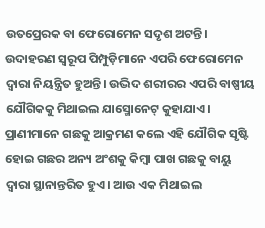ଉତପ୍ରେରକ ବା ଫେରୋମେନ ସଦୃଶ ଅଟନ୍ତି। ଉଦାହରଣ ସ୍ୱରୂପ ପିମ୍ପୁଡ଼ିମାନେ ଏପରି ଫେରୋମେନ ଦ୍ୱାରା ନିୟନ୍ତ୍ରିତ ହୁଅନ୍ତି। ଉଦ୍ଭିଦ ଶରୀରର ଏପରି ବାଷ୍ପୀୟ ଯୌଗିକକୁ ମିଥାଇଲ ଯାସ୍ମୋନେଟ୍‌‌ କୁହାଯାଏ। ପ୍ରାଣୀମାନେ ଗଛକୁ ଆକ୍ରମଣ କଲେ ଏହି ଯୌଗିକ ସୃଷ୍ଟି ହୋଇ ଗଛର ଅନ୍ୟ ଅଂଶକୁ କିମ୍ୱା ପାଖ ଗଛକୁ ବାୟୁ ଦ୍ୱାରା ସ୍ଥାନାନ୍ତରିତ ହୁଏ। ଆଉ ଏକ ମିଥାଇଲ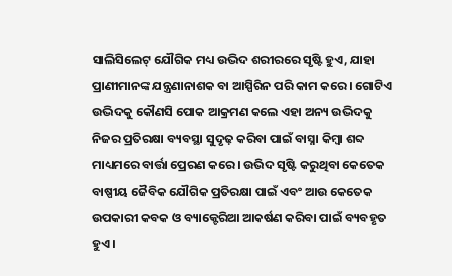ସାଲିସିଲେଟ୍‌‌ ଯୌଗିକ ମଧ୍ୟ ଉଦ୍ଭିଦ ଶରୀରରେ ସୃଷ୍ଟି ହୁଏ, ଯାହା ପ୍ରାଣୀମାନଙ୍କ ଯନ୍ତ୍ରଣାନାଶକ ବା ଆସ୍ପିରିନ ପରି କାମ କରେ। ଗୋଟିଏ ଉଦ୍ଭିଦକୁ କୌଣସି ପୋକ ଆକ୍ରମଣ କଲେ ଏହା ଅନ୍ୟ ଉଦ୍ଭିଦକୁ ନିଜର ପ୍ରତିରକ୍ଷା ବ୍ୟବସ୍ଥା ସୁଦୃଢ଼ କରିବା ପାଇଁ ବାସ୍ନା କିମ୍ୱା ଶବ୍ଦ ମାଧ୍ୟମରେ ବାର୍ତ୍ତା ପ୍ରେରଣ କରେ। ଉଦ୍ଭିଦ ସୃଷ୍ଟି କରୁଥିବା କେତେକ ବାଷ୍ପୀୟ ଜୈବିକ ଯୌଗିକ ପ୍ରତିରକ୍ଷା ପାଇଁ ଏବଂ ଆଉ କେତେକ ଉପକାରୀ କବକ ଓ ବ୍ୟାକ୍ଟେରିଆ ଆକର୍ଷଣ କରିବା ପାଇଁ ବ୍ୟବହୃତ ହୁଏ।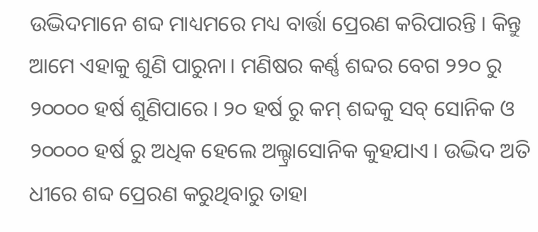ଉଦ୍ଭିଦମାନେ ଶବ୍ଦ ମାଧ୍ୟମରେ ମଧ୍ୟ ବାର୍ତ୍ତା ପ୍ରେରଣ କରିପାରନ୍ତି। କିନ୍ତୁ ଆମେ ଏହାକୁ ଶୁଣି ପାରୁନା। ମଣିଷର କର୍ଣ୍ଣ ଶବ୍ଦର ବେଗ ୨୨୦ ରୁ ୨୦୦୦୦ ହର୍ଷ ଶୁଣିପାରେ। ୨୦ ହର୍ଷ ରୁ କମ୍‌‌ ଶବ୍ଦକୁ ସବ୍‌‌ ସୋନିକ ଓ ୨୦୦୦୦ ହର୍ଷ ରୁ ଅଧିକ ହେଲେ ଅଲ୍ଟ୍ରାସୋନିକ କୁହଯାଏ। ଉଦ୍ଭିଦ ଅତି ଧୀରେ ଶବ୍ଦ ପ୍ରେରଣ କରୁଥିବାରୁ ତାହା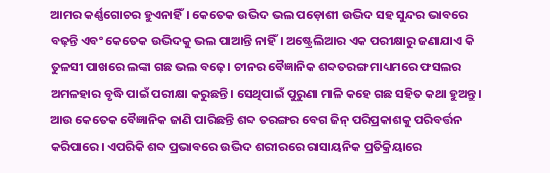ଆମର କର୍ଣ୍ଣଗୋଚର ହୁଏନାହିଁ। କେତେକ ଉଦ୍ଭିଦ ଭଲ ପଡ଼ୋଶୀ ଉଦ୍ଭିଦ ସହ ସୁନ୍ଦର ଭାବରେ ବଢ଼ନ୍ତି ଏବଂ କେତେକ ଉଦ୍ଭିଦକୁ ଭଲ ପାଆନ୍ତି ନାହିଁ। ଅଷ୍ଟ୍ରେଲିଆର ଏକ ପରୀକ୍ଷାରୁ ଜଣାଯାଏ କି ତୁଳସୀ ପାଖରେ ଲଙ୍କା ଗଛ ଭଲ ବଢ଼େ। ଚୀନର ବୈଜ୍ଞାନିକ ଶବ୍ଦତରଙ୍ଗ ମାଧ୍ୟମରେ ଫସଲର ଅମଳହାର ବୃଦ୍ଧି ପାଇଁ ପରୀକ୍ଷା କରୁଛନ୍ତି। ସେଥିପାଇଁ ପୁରୁଣା ମାଳି କହେ ଗଛ ସହିତ କଥା ହୁଅନ୍ତୁ। ଆଉ କେତେକ ବୈଜ୍ଞାନିକ ଜାଣି ପାରିଛନ୍ତି ଶବ୍ଦ ତରଙ୍ଗର ବେଗ ଜିନ୍‌‌ ପରିପ୍ରକାଶକୁ ପରିବର୍ତ୍ତନ କରିପାରେ। ଏପରିକି ଶବ୍ଦ ପ୍ରଭାବରେ ଉଦ୍ଭିଦ ଶରୀରରେ ରାସାୟନିକ ପ୍ରତିକ୍ରିୟାରେ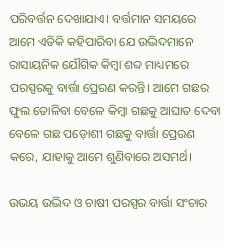ପରିବର୍ତ୍ତନ ଦେଖାଯାଏ। ବର୍ତ୍ତମାନ ସମୟରେ ଆମେ ଏତିକି କହିପାରିବା ଯେ ଉଦ୍ଭିଦମାନେ ରାସାୟନିକ ଯୌଗିକ କିମ୍ୱା ଶବ୍ଦ ମାଧ୍ୟମରେ ପରସ୍ପରକୁ ବାର୍ତ୍ତା ପ୍ରେରଣ କରନ୍ତି। ଆମେ ଗଛର ଫୁଲ ତୋଳିବା ବେଳେ କିମ୍ୱା ଗଛକୁ ଆଘାତ ଦେବା ବେଳେ ଗଛ ପଡ଼ୋଶୀ ଗଛକୁ ବାର୍ତ୍ତା ପ୍ରେରଣ କରେ, ଯାହାକୁ ଆମେ ଶୁଣିବାରେ ଅସମର୍ଥ।

ଉଭୟ ଉଦ୍ଭିଦ ଓ ଚାଷୀ ପରସ୍ପର ବାର୍ତ୍ତା ସଂଚାର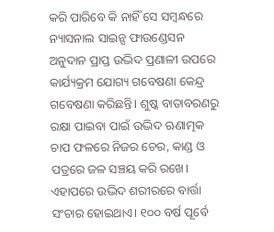କରି ପାରିବେ କି ନାହିଁ ସେ ସମ୍ବନ୍ଧରେ ନ୍ୟାସନାଲ ସାଇନ୍ସ ଫାଉଣ୍ଡେସନ ଅନୁଦାନ ପ୍ରାପ୍ତ ଉଦ୍ଭିଦ ପ୍ରଣାଳୀ ଉପରେ କାର୍ଯ୍ୟକ୍ରମ ଯୋଗ୍ୟ ଗବେଷଣା କେନ୍ଦ୍ର ଗବେଷଣା କରିଛନ୍ତି। ଶୁଷ୍କ ବାତାବରଣରୁ ରକ୍ଷା ପାଇବା ପାଇଁ ଉଦ୍ଭିଦ ଋଣାତ୍ମକ ଚାପ ଫଳରେ ନିଜର ଚେର, କାଣ୍ଡ ଓ ପତ୍ରରେ ଜଳ ସଞ୍ଚୟ କରି ରଖେ। ଏହାପରେ ଉଦ୍ଭିଦ ଶରୀରରେ ବାର୍ତ୍ତା ସଂଚାର ହୋଇଥାଏ। ୧୦୦ ବର୍ଷ ପୂର୍ବେ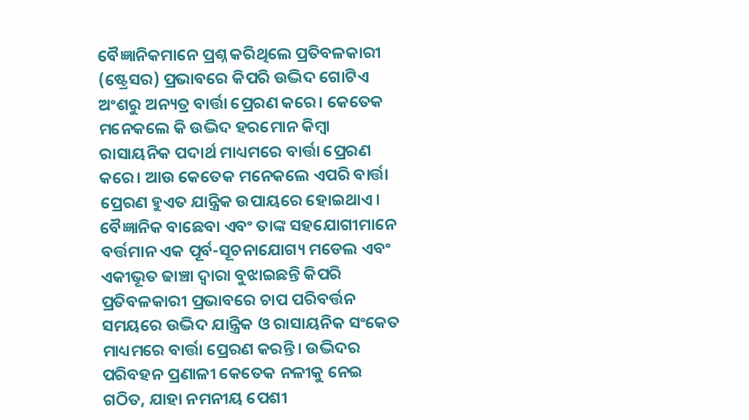ବୈଜ୍ଞାନିକମାନେ ପ୍ରଶ୍ନ କରିଥିଲେ ପ୍ରତିବଳକାରୀ (ଷ୍ଟ୍ରେସର) ପ୍ରଭାବରେ କିପରି ଉଦ୍ଭିଦ ଗୋଟିଏ ଅଂଶରୁ ଅନ୍ୟତ୍ର ବାର୍ତ୍ତା ପ୍ରେରଣ କରେ। କେତେକ ମନେକଲେ କି ଉଦ୍ଭିଦ ହରମୋନ କିମ୍ୱା ରାସାୟନିକ ପଦାର୍ଥ ମାଧ୍ୟମରେ ବାର୍ତ୍ତା ପ୍ରେରଣ କରେ। ଆଉ କେତେକ ମନେକଲେ ଏପରି ବାର୍ତ୍ତା ପ୍ରେରଣ ହୁଏତ ଯାନ୍ତ୍ରିକ ଉପାୟରେ ହୋଇଥାଏ। ବୈଜ୍ଞାନିକ ବାଛେବା ଏବଂ ତାଙ୍କ ସହଯୋଗୀମାନେ ବର୍ତ୍ତମାନ ଏକ ପୂର୍ବ-ସୂଚନାଯୋଗ୍ୟ ମଡେଲ ଏବଂ ଏକୀଭୂତ ଢାଞ୍ଚା ଦ୍ୱାରା ବୁଝାଇଛନ୍ତି କିପରି ପ୍ରତିବଳକାରୀ ପ୍ରଭାବରେ ଚାପ ପରିବର୍ତ୍ତନ ସମୟରେ ଉଦ୍ଭିଦ ଯାନ୍ତ୍ରିକ ଓ ରାସାୟନିକ ସଂକେତ ମାଧ୍ୟମରେ ବାର୍ତ୍ତା ପ୍ରେରଣ କରନ୍ତି। ଉଦ୍ଭିଦର ପରିବହନ ପ୍ରଣାଳୀ କେତେକ ନଳୀକୁ ନେଇ ଗଠିତ, ଯାହା ନମନୀୟ ପେଶୀ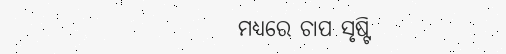ମଧ୍ୟରେ ଚାପ ସୃଷ୍ଟି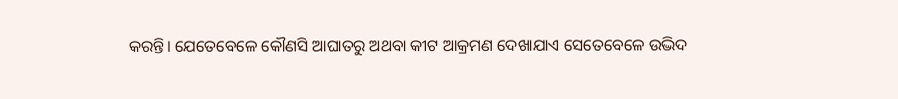କରନ୍ତି। ଯେତେବେଳେ କୌଣସି ଆଘାତରୁ ଅଥବା କୀଟ ଆକ୍ରମଣ ଦେଖାଯାଏ ସେତେବେଳେ ଉଦ୍ଭିଦ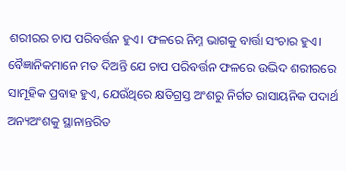ଶରୀରର ଚାପ ପରିବର୍ତ୍ତନ ହୁଏ। ଫଳରେ ନିମ୍ନ ଭାଗକୁ ବାର୍ତ୍ତା ସଂଚାର ହୁଏ। ବୈଜ୍ଞାନିକମାନେ ମତ ଦିଅନ୍ତି ଯେ ଚାପ ପରିବର୍ତ୍ତନ ଫଳରେ ଉଦ୍ଭିଦ ଶରୀରରେ ସାମୂହିକ ପ୍ରବାହ ହୁଏ, ଯେଉଁଥିରେ କ୍ଷତିଗ୍ରସ୍ତ ଅଂଶରୁ ନିର୍ଗତ ରାସାୟନିକ ପଦାର୍ଥ ଅନ୍ୟଅଂଶକୁ ସ୍ଥାନାନ୍ତରିତ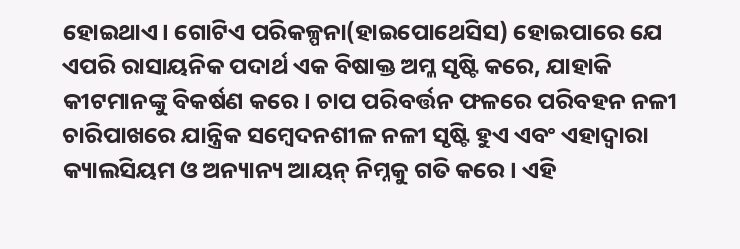ହୋଇଥାଏ। ଗୋଟିଏ ପରିକଳ୍ପନା(ହାଇପୋଥେସିସ) ହୋଇପାରେ ଯେ ଏପରି ରାସାୟନିକ ପଦାର୍ଥ ଏକ ବିଷାକ୍ତ ଅମ୍ଳ ସୃଷ୍ଟି କରେ, ଯାହାକି କୀଟମାନଙ୍କୁ ବିକର୍ଷଣ କରେ। ଚାପ ପରିବର୍ତ୍ତନ ଫଳରେ ପରିବହନ ନଳୀ ଚାରିପାଖରେ ଯାନ୍ତ୍ରିକ ସମ୍ୱେଦନଶୀଳ ନଳୀ ସୃଷ୍ଟି ହୁଏ ଏବଂ ଏହାଦ୍ୱାରା କ୍ୟାଲସିୟମ ଓ ଅନ୍ୟାନ୍ୟ ଆୟନ୍‌‌ ନିମ୍ନକୁ ଗତି କରେ। ଏହି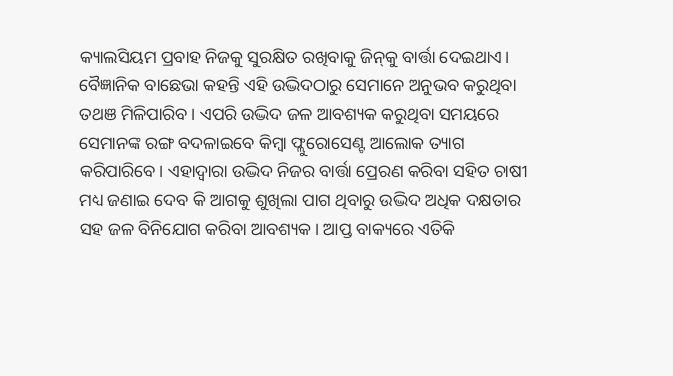କ୍ୟାଲସିୟମ ପ୍ରବାହ ନିଜକୁ ସୁରକ୍ଷିତ ରଖିବାକୁ ଜିନ୍‌‌କୁ ବାର୍ତ୍ତା ଦେଇଥାଏ। ବୈଜ୍ଞାନିକ ବାଛେଭା କହନ୍ତି ଏହି ଉଦ୍ଭିଦଠାରୁ ସେମାନେ ଅନୁଭବ କରୁଥିବା ତଥଞ ମିଳିପାରିବ। ଏପରି ଉଦ୍ଭିଦ ଜଳ ଆବଶ୍ୟକ କରୁଥିବା ସମୟରେ ସେମାନଙ୍କ ରଙ୍ଗ ବଦଳାଇବେ କିମ୍ୱା ଫ୍ଲୁରୋସେଣ୍ଟ ଆଲୋକ ତ୍ୟାଗ କରିପାରିବେ। ଏହାଦ୍ୱାରା ଉଦ୍ଭିଦ ନିଜର ବାର୍ତ୍ତା ପ୍ରେରଣ କରିବା ସହିତ ଚାଷୀ ମଧ୍ୟ ଜଣାଇ ଦେବ କି ଆଗକୁ ଶୁଖିଲା ପାଗ ଥିବାରୁ ଉଦ୍ଭିଦ ଅଧିକ ଦକ୍ଷତାର ସହ ଜଳ ବିନିଯୋଗ କରିବା ଆବଶ୍ୟକ। ଆପ୍ତ ବାକ୍ୟରେ ଏତିକି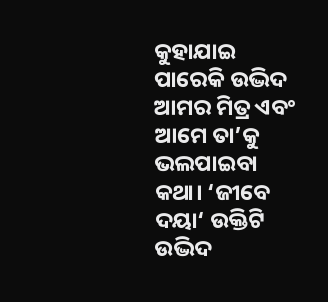କୁହାଯାଇ ପାରେକି ଉଦ୍ଭିଦ ଆମର ମିତ୍ର ଏବଂ ଆମେ ତା’କୁ ଭଲପାଇବା କଥା। ‘ଜୀବେ ଦୟା‘ ଉକ୍ତିଟି ଉଦ୍ଭିଦ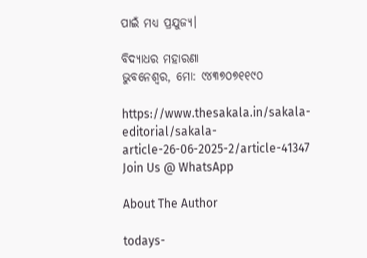ପାଇଁ ମଧ୍ୟ ପ୍ରଯୁଜ୍ୟ।

ବିଦ୍ୟାଧର ମହାରଣା
ଭୁବନେଶ୍ୱର, ମୋ: ୯୪୩୭୦୭୧୧୯୦

https://www.thesakala.in/sakala-editorial/sakala-article-26-06-2025-2/article-41347
Join Us @ WhatsApp

About The Author

todays-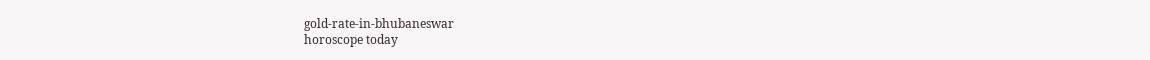gold-rate-in-bhubaneswar
horoscope today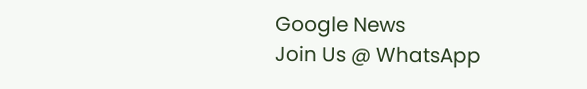Google News
Join Us @ WhatsApp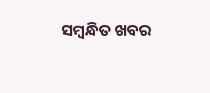ସମ୍ବନ୍ଧିତ ଖବର